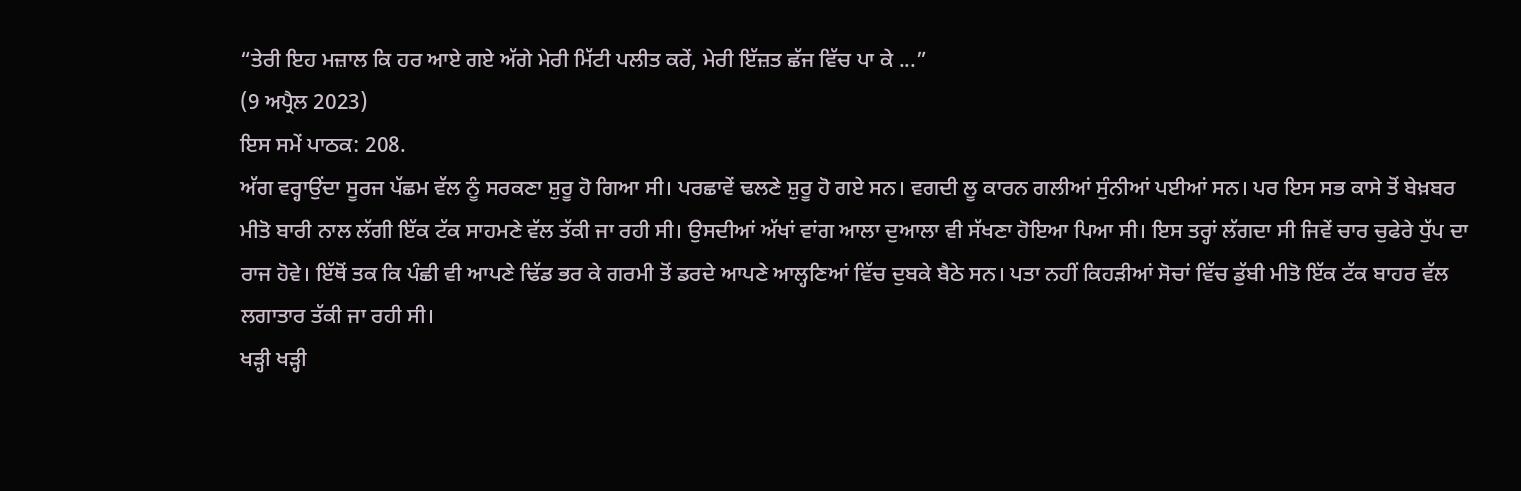“ਤੇਰੀ ਇਹ ਮਜ਼ਾਲ ਕਿ ਹਰ ਆਏ ਗਏ ਅੱਗੇ ਮੇਰੀ ਮਿੱਟੀ ਪਲੀਤ ਕਰੇਂ, ਮੇਰੀ ਇੱਜ਼ਤ ਛੱਜ ਵਿੱਚ ਪਾ ਕੇ ...”
(9 ਅਪ੍ਰੈਲ 2023)
ਇਸ ਸਮੇਂ ਪਾਠਕ: 208.
ਅੱਗ ਵਰ੍ਹਾਉਂਦਾ ਸੂਰਜ ਪੱਛਮ ਵੱਲ ਨੂੰ ਸਰਕਣਾ ਸ਼ੁਰੂ ਹੋ ਗਿਆ ਸੀ। ਪਰਛਾਵੇਂ ਢਲਣੇ ਸ਼ੁਰੂ ਹੋ ਗਏ ਸਨ। ਵਗਦੀ ਲੂ ਕਾਰਨ ਗਲੀਆਂ ਸੁੰਨੀਆਂ ਪਈਆਂ ਸਨ। ਪਰ ਇਸ ਸਭ ਕਾਸੇ ਤੋਂ ਬੇਖ਼ਬਰ ਮੀਤੋ ਬਾਰੀ ਨਾਲ ਲੱਗੀ ਇੱਕ ਟੱਕ ਸਾਹਮਣੇ ਵੱਲ ਤੱਕੀ ਜਾ ਰਹੀ ਸੀ। ਉਸਦੀਆਂ ਅੱਖਾਂ ਵਾਂਗ ਆਲਾ ਦੁਆਲਾ ਵੀ ਸੱਖਣਾ ਹੋਇਆ ਪਿਆ ਸੀ। ਇਸ ਤਰ੍ਹਾਂ ਲੱਗਦਾ ਸੀ ਜਿਵੇਂ ਚਾਰ ਚੁਫੇਰੇ ਧੁੱਪ ਦਾ ਰਾਜ ਹੋਵੇ। ਇੱਥੋਂ ਤਕ ਕਿ ਪੰਛੀ ਵੀ ਆਪਣੇ ਢਿੱਡ ਭਰ ਕੇ ਗਰਮੀ ਤੋਂ ਡਰਦੇ ਆਪਣੇ ਆਲ੍ਹਣਿਆਂ ਵਿੱਚ ਦੁਬਕੇ ਬੈਠੇ ਸਨ। ਪਤਾ ਨਹੀਂ ਕਿਹੜੀਆਂ ਸੋਚਾਂ ਵਿੱਚ ਡੁੱਬੀ ਮੀਤੋ ਇੱਕ ਟੱਕ ਬਾਹਰ ਵੱਲ ਲਗਾਤਾਰ ਤੱਕੀ ਜਾ ਰਹੀ ਸੀ।
ਖੜ੍ਹੀ ਖੜ੍ਹੀ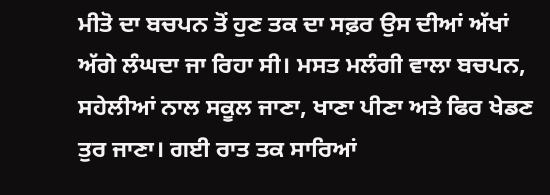ਮੀਤੋ ਦਾ ਬਚਪਨ ਤੋਂ ਹੁਣ ਤਕ ਦਾ ਸਫ਼ਰ ਉਸ ਦੀਆਂ ਅੱਖਾਂ ਅੱਗੇ ਲੰਘਦਾ ਜਾ ਰਿਹਾ ਸੀ। ਮਸਤ ਮਲੰਗੀ ਵਾਲਾ ਬਚਪਨ, ਸਹੇਲੀਆਂ ਨਾਲ ਸਕੂਲ ਜਾਣਾ, ਖਾਣਾ ਪੀਣਾ ਅਤੇ ਫਿਰ ਖੇਡਣ ਤੁਰ ਜਾਣਾ। ਗਈ ਰਾਤ ਤਕ ਸਾਰਿਆਂ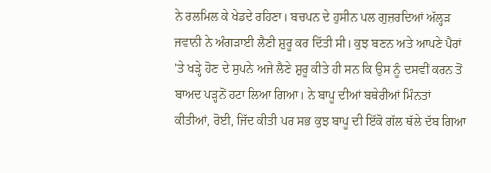ਨੇ ਰਲਮਿਲ ਕੇ ਖੇਡਦੇ ਰਹਿਣਾ। ਬਚਪਨ ਦੇ ਹੁਸੀਨ ਪਲ ਗੁਜ਼ਰਦਿਆਂ ਅੱਲ੍ਹੜ ਜਵਾਨੀ ਨੇ ਅੰਗੜਾਈ ਲੈਣੀ ਸ਼ੁਰੂ ਕਰ ਦਿੱਤੀ ਸੀ। ਕੁਝ ਬਣਨ ਅਤੇ ਆਪਣੇ ਪੈਰਾਂ ’ਤੇ ਖੜ੍ਹੇ ਹੋਣ ਦੇ ਸੁਪਨੇ ਅਜੇ ਲੈਣੇ ਸ਼ੁਰੂ ਕੀਤੇ ਹੀ ਸਨ ਕਿ ਉਸ ਨੂੰ ਦਸਵੀਂ ਕਰਨ ਤੋਂ ਬਾਅਦ ਪੜ੍ਹਨੋਂ ਹਟਾ ਲਿਆ ਗਿਆ। ਨੇ ਬਾਪੂ ਦੀਆਂ ਬਥੇਰੀਆਂ ਮਿੰਨਤਾਂ ਕੀਤੀਆਂ, ਰੋਈ, ਜਿੱਦ ਕੀਤੀ ਪਰ ਸਭ ਕੁਝ ਬਾਪੂ ਦੀ ਇੱਕੋ ਗੱਲ ਥੱਲੇ ਦੱਬ ਗਿਆ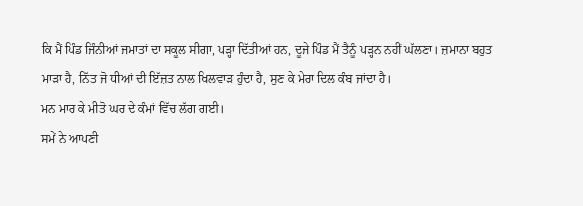ਕਿ ਮੈਂ ਪਿੰਡ ਜਿੰਨੀਆਂ ਜਮਾਤਾਂ ਦਾ ਸਕੂਲ ਸੀਗਾ, ਪੜ੍ਹਾ ਦਿੱਤੀਆਂ ਹਨ, ਦੂਜੇ ਪਿੰਡ ਮੈਂ ਤੈਨੂੰ ਪੜ੍ਹਨ ਨਹੀਂ ਘੱਲਣਾ। ਜ਼ਮਾਨਾ ਬਹੁਤ ਮਾੜਾ ਹੈ, ਨਿੱਤ ਜੋ ਧੀਆਂ ਦੀ ਇੱਜ਼ਤ ਨਾਲ ਖਿਲਵਾੜ ਹੁੰਦਾ ਹੈ, ਸੁਣ ਕੇ ਮੇਰਾ ਦਿਲ ਕੰਬ ਜਾਂਦਾ ਹੈ।
ਮਨ ਮਾਰ ਕੇ ਮੀਤੋ ਘਰ ਦੇ ਕੰਮਾਂ ਵਿੱਚ ਲੱਗ ਗਈ।
ਸਮੇਂ ਨੇ ਆਪਣੀ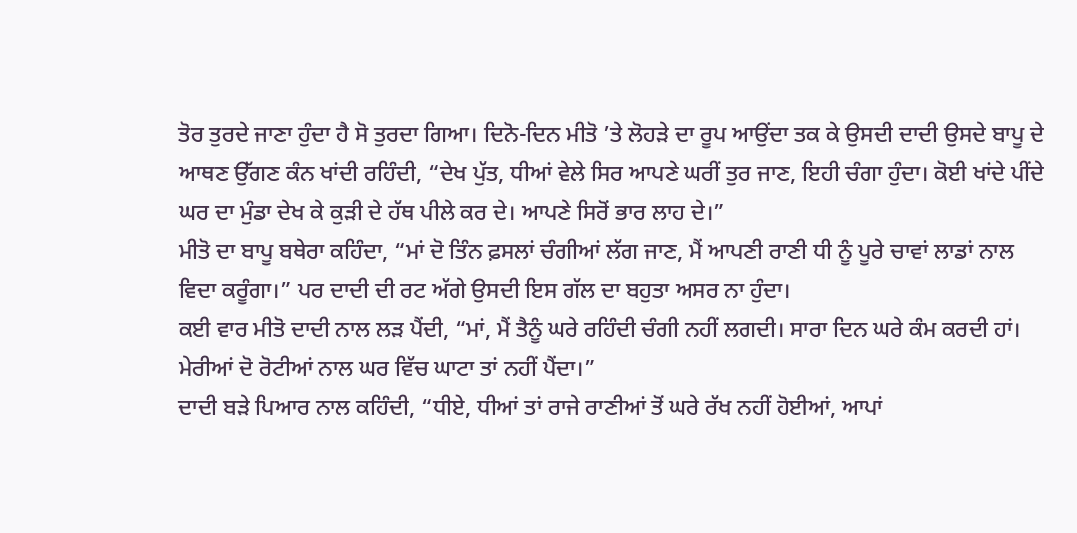ਤੋਰ ਤੁਰਦੇ ਜਾਣਾ ਹੁੰਦਾ ਹੈ ਸੋ ਤੁਰਦਾ ਗਿਆ। ਦਿਨੋ-ਦਿਨ ਮੀਤੋ ’ਤੇ ਲੋਹੜੇ ਦਾ ਰੂਪ ਆਉਂਦਾ ਤਕ ਕੇ ਉਸਦੀ ਦਾਦੀ ਉਸਦੇ ਬਾਪੂ ਦੇ ਆਥਣ ਉੱਗਣ ਕੰਨ ਖਾਂਦੀ ਰਹਿੰਦੀ, “ਦੇਖ ਪੁੱਤ, ਧੀਆਂ ਵੇਲੇ ਸਿਰ ਆਪਣੇ ਘਰੀਂ ਤੁਰ ਜਾਣ, ਇਹੀ ਚੰਗਾ ਹੁੰਦਾ। ਕੋਈ ਖਾਂਦੇ ਪੀਂਦੇ ਘਰ ਦਾ ਮੁੰਡਾ ਦੇਖ ਕੇ ਕੁੜੀ ਦੇ ਹੱਥ ਪੀਲੇ ਕਰ ਦੇ। ਆਪਣੇ ਸਿਰੋਂ ਭਾਰ ਲਾਹ ਦੇ।”
ਮੀਤੋ ਦਾ ਬਾਪੂ ਬਥੇਰਾ ਕਹਿੰਦਾ, “ਮਾਂ ਦੋ ਤਿੰਨ ਫ਼ਸਲਾਂ ਚੰਗੀਆਂ ਲੱਗ ਜਾਣ, ਮੈਂ ਆਪਣੀ ਰਾਣੀ ਧੀ ਨੂੰ ਪੂਰੇ ਚਾਵਾਂ ਲਾਡਾਂ ਨਾਲ ਵਿਦਾ ਕਰੂੰਗਾ।” ਪਰ ਦਾਦੀ ਦੀ ਰਟ ਅੱਗੇ ਉਸਦੀ ਇਸ ਗੱਲ ਦਾ ਬਹੁਤਾ ਅਸਰ ਨਾ ਹੁੰਦਾ।
ਕਈ ਵਾਰ ਮੀਤੋ ਦਾਦੀ ਨਾਲ ਲੜ ਪੈਂਦੀ, “ਮਾਂ, ਮੈਂ ਤੈਨੂੰ ਘਰੇ ਰਹਿੰਦੀ ਚੰਗੀ ਨਹੀਂ ਲਗਦੀ। ਸਾਰਾ ਦਿਨ ਘਰੇ ਕੰਮ ਕਰਦੀ ਹਾਂ। ਮੇਰੀਆਂ ਦੋ ਰੋਟੀਆਂ ਨਾਲ ਘਰ ਵਿੱਚ ਘਾਟਾ ਤਾਂ ਨਹੀਂ ਪੈਂਦਾ।”
ਦਾਦੀ ਬੜੇ ਪਿਆਰ ਨਾਲ ਕਹਿੰਦੀ, “ਧੀਏ, ਧੀਆਂ ਤਾਂ ਰਾਜੇ ਰਾਣੀਆਂ ਤੋਂ ਘਰੇ ਰੱਖ ਨਹੀਂ ਹੋਈਆਂ, ਆਪਾਂ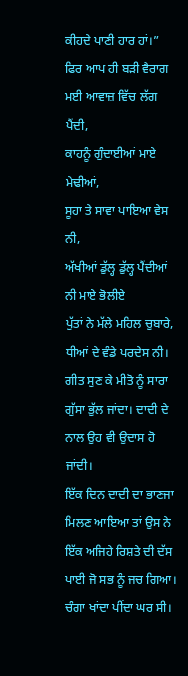ਕੀਹਦੇ ਪਾਣੀ ਹਾਰ ਹਾਂ।” ਫਿਰ ਆਪ ਹੀ ਬੜੀ ਵੈਰਾਗ ਮਈ ਆਵਾਜ਼ ਵਿੱਚ ਲੱਗ ਪੈਂਦੀ,
ਕਾਹਨੂੰ ਗੁੰਦਾਈਆਂ ਮਾਏ ਮੇਢੀਆਂ,
ਸੂਹਾ ਤੇ ਸਾਵਾ ਪਾਇਆ ਵੇਸ ਨੀ,
ਅੱਖੀਆਂ ਡੁੱਲ੍ਹ ਡੁੱਲ੍ਹ ਪੈਂਦੀਆਂ ਨੀ ਮਾਏ ਭੋਲੀਏ
ਪੁੱਤਾਂ ਨੇ ਮੱਲੇ ਮਹਿਲ ਚੁਬਾਰੇ,
ਧੀਆਂ ਦੇ ਵੰਡੇ ਪਰਦੇਸ ਨੀ।
ਗੀਤ ਸੁਣ ਕੇ ਮੀਤੋ ਨੂੰ ਸਾਰਾ ਗੁੱਸਾ ਭੁੱਲ ਜਾਂਦਾ। ਦਾਦੀ ਦੇ ਨਾਲ ਉਹ ਵੀ ਉਦਾਸ ਹੋ ਜਾਂਦੀ।
ਇੱਕ ਦਿਨ ਦਾਦੀ ਦਾ ਭਾਣਜਾ ਮਿਲਣ ਆਇਆ ਤਾਂ ਉਸ ਨੇ ਇੱਕ ਅਜਿਹੇ ਰਿਸ਼ਤੇ ਦੀ ਦੱਸ ਪਾਈ ਜੋ ਸਭ ਨੂੰ ਜਚ ਗਿਆ। ਚੰਗਾ ਖਾਂਦਾ ਪੀਂਦਾ ਘਰ ਸੀ।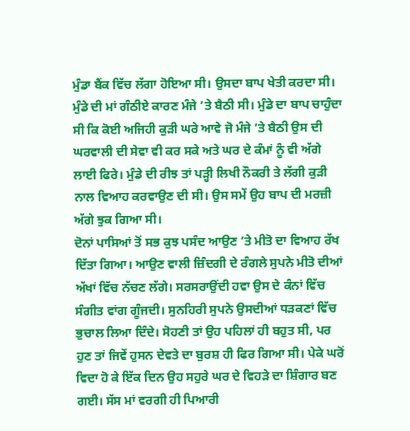ਮੁੰਡਾ ਬੈਂਕ ਵਿੱਚ ਲੱਗਾ ਹੋਇਆ ਸੀ। ਉਸਦਾ ਬਾਪ ਖੇਤੀ ਕਰਦਾ ਸੀ। ਮੁੰਡੇ ਦੀ ਮਾਂ ਗੰਠੀਏ ਕਾਰਣ ਮੰਜੇ ’ਤੇ ਬੈਠੀ ਸੀ। ਮੁੰਡੇ ਦਾ ਬਾਪ ਚਾਹੁੰਦਾ ਸੀ ਕਿ ਕੋਈ ਅਜਿਹੀ ਕੁੜੀ ਘਰੇ ਆਵੇ ਜੋ ਮੰਜੇ ’ਤੇ ਬੈਠੀ ਉਸ ਦੀ ਘਰਵਾਲੀ ਦੀ ਸੇਵਾ ਵੀ ਕਰ ਸਕੇ ਅਤੇ ਘਰ ਦੇ ਕੰਮਾਂ ਨੂੰ ਵੀ ਅੱਗੇ ਲਾਈ ਫਿਰੇ। ਮੁੰਡੇ ਦੀ ਰੀਝ ਤਾਂ ਪੜ੍ਹੀ ਲਿਖੀ ਨੌਕਰੀ ਤੇ ਲੱਗੀ ਕੁੜੀ ਨਾਲ ਵਿਆਹ ਕਰਵਾਉਣ ਦੀ ਸੀ। ਉਸ ਸਮੇਂ ਉਹ ਬਾਪ ਦੀ ਮਰਜ਼ੀ ਅੱਗੇ ਝੁਕ ਗਿਆ ਸੀ।
ਦੋਨਾਂ ਪਾਸਿਆਂ ਤੋਂ ਸਭ ਕੁਝ ਪਸੰਦ ਆਉਣ ’ਤੇ ਮੀਤੋ ਦਾ ਵਿਆਹ ਰੱਖ ਦਿੱਤਾ ਗਿਆ। ਆਉਣ ਵਾਲੀ ਜ਼ਿੰਦਗੀ ਦੇ ਰੰਗਲੇ ਸੁਪਨੇ ਮੀਤੋ ਦੀਆਂ ਅੱਖਾਂ ਵਿੱਚ ਨੱਚਣ ਲੱਗੇ। ਸਰਸਰਾਉਂਦੀ ਹਵਾ ਉਸ ਦੇ ਕੰਨਾਂ ਵਿੱਚ ਸੰਗੀਤ ਵਾਂਗ ਗੂੰਜਦੀ। ਸੁਨਹਿਰੀ ਸੁਪਨੇ ਉਸਦੀਆਂ ਧੜਕਣਾਂ ਵਿੱਚ ਭੁਚਾਲ ਲਿਆ ਦਿੰਦੇ। ਸੋਹਣੀ ਤਾਂ ਉਹ ਪਹਿਲਾਂ ਹੀ ਬਹੁਤ ਸੀ, ਪਰ ਹੁਣ ਤਾਂ ਜਿਵੇਂ ਹੁਸਨ ਦੇਵਤੇ ਦਾ ਬੁਰਸ਼ ਹੀ ਫਿਰ ਗਿਆ ਸੀ। ਪੇਕੇ ਘਰੋਂ ਵਿਦਾ ਹੋ ਕੇ ਇੱਕ ਦਿਨ ਉਹ ਸਹੁਰੇ ਘਰ ਦੇ ਵਿਹੜੇ ਦਾ ਸ਼ਿੰਗਾਰ ਬਣ ਗਈ। ਸੱਸ ਮਾਂ ਵਰਗੀ ਹੀ ਪਿਆਰੀ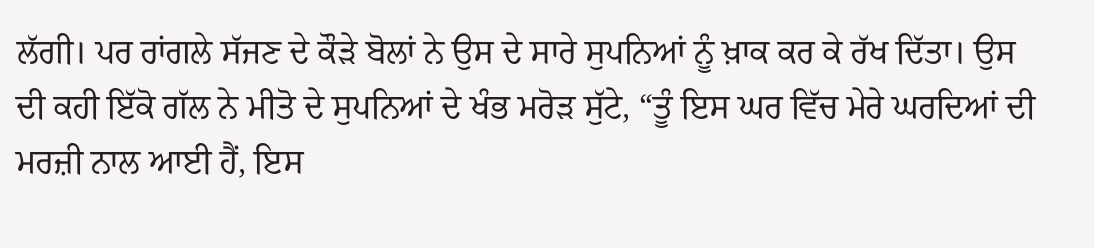ਲੱਗੀ। ਪਰ ਰਾਂਗਲੇ ਸੱਜਣ ਦੇ ਕੌੜੇ ਬੋਲਾਂ ਨੇ ਉਸ ਦੇ ਸਾਰੇ ਸੁਪਨਿਆਂ ਨੂੰ ਖ਼ਾਕ ਕਰ ਕੇ ਰੱਖ ਦਿੱਤਾ। ਉਸ ਦੀ ਕਹੀ ਇੱਕੋ ਗੱਲ ਨੇ ਮੀਤੋ ਦੇ ਸੁਪਨਿਆਂ ਦੇ ਖੰਭ ਮਰੋੜ ਸੁੱਟੇ, “ਤੂੰ ਇਸ ਘਰ ਵਿੱਚ ਮੇਰੇ ਘਰਦਿਆਂ ਦੀ ਮਰਜ਼ੀ ਨਾਲ ਆਈ ਹੈਂ, ਇਸ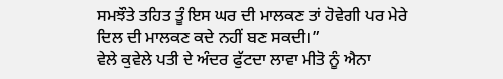ਸਮਝੌਤੇ ਤਹਿਤ ਤੂੰ ਇਸ ਘਰ ਦੀ ਮਾਲਕਣ ਤਾਂ ਹੋਵੇਗੀ ਪਰ ਮੇਰੇ ਦਿਲ ਦੀ ਮਾਲਕਣ ਕਦੇ ਨਹੀਂ ਬਣ ਸਕਦੀ।”
ਵੇਲੇ ਕੁਵੇਲੇ ਪਤੀ ਦੇ ਅੰਦਰ ਫੁੱਟਦਾ ਲਾਵਾ ਮੀਤੋ ਨੂੰ ਐਨਾ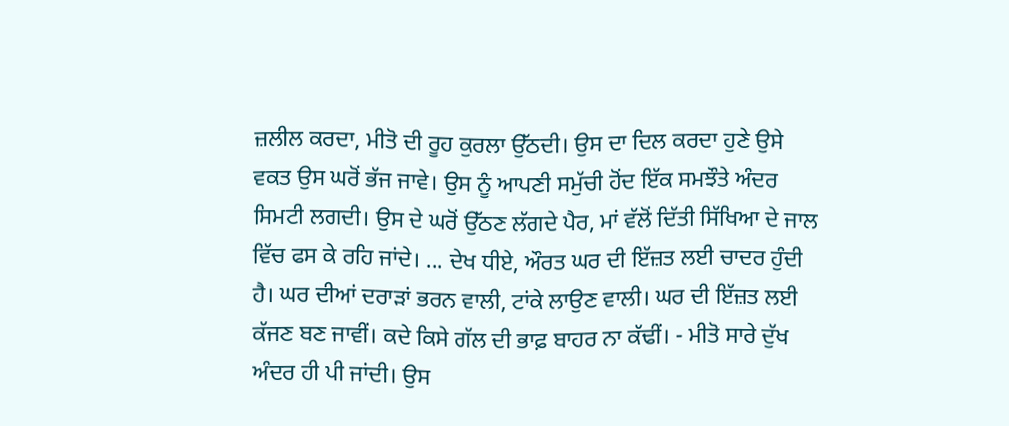ਜ਼ਲੀਲ ਕਰਦਾ, ਮੀਤੋ ਦੀ ਰੂਹ ਕੁਰਲਾ ਉੱਠਦੀ। ਉਸ ਦਾ ਦਿਲ ਕਰਦਾ ਹੁਣੇ ਉਸੇ ਵਕਤ ਉਸ ਘਰੋਂ ਭੱਜ ਜਾਵੇ। ਉਸ ਨੂੰ ਆਪਣੀ ਸਮੁੱਚੀ ਹੋਂਦ ਇੱਕ ਸਮਝੌਤੇ ਅੰਦਰ ਸਿਮਟੀ ਲਗਦੀ। ਉਸ ਦੇ ਘਰੋਂ ਉੱਠਣ ਲੱਗਦੇ ਪੈਰ, ਮਾਂ ਵੱਲੋਂ ਦਿੱਤੀ ਸਿੱਖਿਆ ਦੇ ਜਾਲ ਵਿੱਚ ਫਸ ਕੇ ਰਹਿ ਜਾਂਦੇ। ... ਦੇਖ ਧੀਏ, ਔਰਤ ਘਰ ਦੀ ਇੱਜ਼ਤ ਲਈ ਚਾਦਰ ਹੁੰਦੀ ਹੈ। ਘਰ ਦੀਆਂ ਦਰਾੜਾਂ ਭਰਨ ਵਾਲੀ, ਟਾਂਕੇ ਲਾਉਣ ਵਾਲੀ। ਘਰ ਦੀ ਇੱਜ਼ਤ ਲਈ ਕੱਜਣ ਬਣ ਜਾਵੀਂ। ਕਦੇ ਕਿਸੇ ਗੱਲ ਦੀ ਭਾਫ਼ ਬਾਹਰ ਨਾ ਕੱਢੀਂ। - ਮੀਤੋ ਸਾਰੇ ਦੁੱਖ ਅੰਦਰ ਹੀ ਪੀ ਜਾਂਦੀ। ਉਸ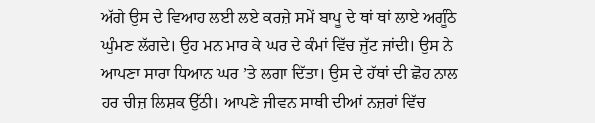ਅੱਗੇ ਉਸ ਦੇ ਵਿਆਹ ਲਈ ਲਏ ਕਰਜ਼ੇ ਸਮੇਂ ਬਾਪੂ ਦੇ ਥਾਂ ਥਾਂ ਲਾਏ ਅਗੂੰਠੇ ਘੁੰਮਣ ਲੱਗਦੇ। ਉਹ ਮਨ ਮਾਰ ਕੇ ਘਰ ਦੇ ਕੰਮਾਂ ਵਿੱਚ ਜੁੱਟ ਜਾਂਦੀ। ਉਸ ਨੇ ਆਪਣਾ ਸਾਰਾ ਧਿਆਨ ਘਰ ’ਤੇ ਲਗਾ ਦਿੱਤਾ। ਉਸ ਦੇ ਹੱਥਾਂ ਦੀ ਛੋਹ ਨਾਲ ਹਰ ਚੀਜ਼ ਲਿਸ਼ਕ ਉੱਠੀ। ਆਪਣੇ ਜੀਵਨ ਸਾਥੀ ਦੀਆਂ ਨਜ਼ਰਾਂ ਵਿੱਚ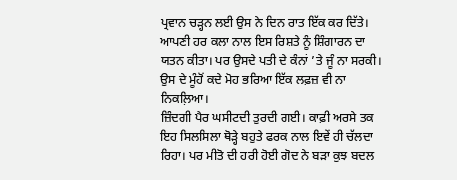ਪ੍ਰਵਾਨ ਚੜ੍ਹਨ ਲਈ ਉਸ ਨੇ ਦਿਨ ਰਾਤ ਇੱਕ ਕਰ ਦਿੱਤੇ। ਆਪਣੀ ਹਰ ਕਲਾ ਨਾਲ ਇਸ ਰਿਸ਼ਤੇ ਨੂੰ ਸ਼ਿੰਗਾਰਨ ਦਾ ਯਤਨ ਕੀਤਾ। ਪਰ ਉਸਦੇ ਪਤੀ ਦੇ ਕੰਨਾਂ ’ਤੇ ਜੂੰ ਨਾ ਸਰਕੀ। ਉਸ ਦੇ ਮੂੰਹੋਂ ਕਦੇ ਮੋਹ ਭਰਿਆ ਇੱਕ ਲਫ਼ਜ਼ ਵੀ ਨਾ ਨਿਕਲ਼ਿਆ।
ਜ਼ਿੰਦਗੀ ਪੈਰ ਘਸੀਟਦੀ ਤੁਰਦੀ ਗਈ। ਕਾਫ਼ੀ ਅਰਸੇ ਤਕ ਇਹ ਸਿਲਸਿਲਾ ਥੋੜ੍ਹੇ ਬਹੁਤੇ ਫਰਕ ਨਾਲ ਇਵੇਂ ਹੀ ਚੱਲਦਾ ਰਿਹਾ। ਪਰ ਮੀਤੋ ਦੀ ਹਰੀ ਹੋਈ ਗੋਦ ਨੇ ਬੜਾ ਕੁਝ ਬਦਲ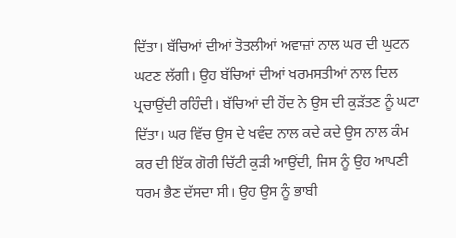ਦਿੱਤਾ। ਬੱਚਿਆਂ ਦੀਆਂ ਤੋਤਲੀਆਂ ਅਵਾਜ਼ਾਂ ਨਾਲ ਘਰ ਦੀ ਘੁਟਨ ਘਟਣ ਲੱਗੀ। ਉਹ ਬੱਚਿਆਂ ਦੀਆਂ ਖਰਮਸਤੀਆਂ ਨਾਲ ਦਿਲ ਪ੍ਰਚਾਉਂਦੀ ਰਹਿੰਦੀ। ਬੱਚਿਆਂ ਦੀ ਹੋਂਦ ਨੇ ਉਸ ਦੀ ਕੁੜੱਤਣ ਨੂੰ ਘਟਾ ਦਿੱਤਾ। ਘਰ ਵਿੱਚ ਉਸ ਦੇ ਖਵੰਦ ਨਾਲ ਕਦੇ ਕਦੇ ਉਸ ਨਾਲ ਕੰਮ ਕਰ ਦੀ ਇੱਕ ਗੋਰੀ ਚਿੱਟੀ ਕੁੜੀ ਆਉਂਦੀ, ਜਿਸ ਨੂੰ ਉਹ ਆਪਣੀ ਧਰਮ ਭੈਣ ਦੱਸਦਾ ਸੀ। ਉਹ ਉਸ ਨੂੰ ਭਾਬੀ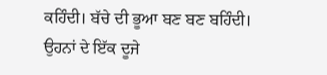ਕਹਿੰਦੀ। ਬੱਚੇ ਦੀ ਭੂਆ ਬਣ ਬਣ ਬਹਿੰਦੀ। ਉਹਨਾਂ ਦੇ ਇੱਕ ਦੂਜੇ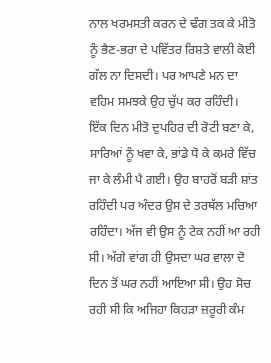ਨਾਲ ਖਰਮਸਤੀ ਕਰਨ ਦੇ ਢੰਗ ਤਕ ਕੇ ਮੀਤੋ ਨੂੰ ਭੈਣ-ਭਰਾ ਦੇ ਪਵਿੱਤਰ ਰਿਸ਼ਤੇ ਵਾਲੀ ਕੋਈ ਗੱਲ ਨਾ ਦਿਸਦੀ। ਪਰ ਆਪਣੇ ਮਨ ਦਾ ਵਹਿਮ ਸਮਝਕੇ ਉਹ ਚੁੱਪ ਕਰ ਰਹਿੰਦੀ।
ਇੱਕ ਦਿਨ ਮੀਤੋ ਦੁਪਹਿਰ ਦੀ ਰੋਟੀ ਬਣਾ ਕੇ, ਸਾਰਿਆਂ ਨੂੰ ਖਵਾ ਕੇ, ਭਾਂਡੇ ਧੋ ਕੇ ਕਮਰੇ ਵਿੱਚ ਜਾ ਕੇ ਲੰਮੀ ਪੈ ਗਈ। ਉਹ ਬਾਹਰੋਂ ਬੜੀ ਸ਼ਾਂਤ ਰਹਿੰਦੀ ਪਰ ਅੰਦਰ ਉਸ ਦੇ ਤਰਥੱਲ ਮਚਿਆ ਰਹਿੰਦਾ। ਅੱਜ ਵੀ ਉਸ ਨੂੰ ਟੇਕ ਨਹੀਂ ਆ ਰਹੀ ਸੀ। ਅੱਗੇ ਵਾਂਗ ਹੀ ਉਸਦਾ ਘਰ ਵਾਲਾ ਦੋ ਦਿਨ ਤੋਂ ਘਰ ਨਹੀਂ ਆਇਆ ਸੀ। ਉਹ ਸੋਚ ਰਹੀ ਸੀ ਕਿ ਅਜਿਹਾ ਕਿਹੜਾ ਜ਼ਰੂਰੀ ਕੰਮ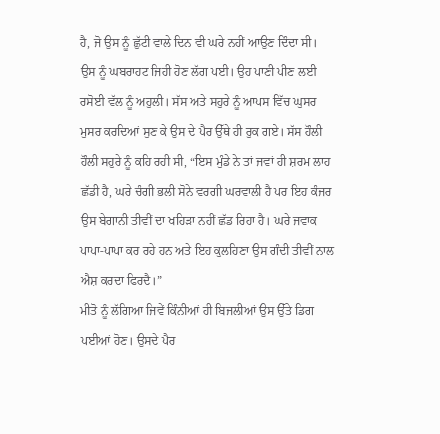ਹੈ, ਜੋ ਉਸ ਨੂੰ ਛੁੱਟੀ ਵਾਲੇ ਦਿਨ ਵੀ ਘਰੇ ਨਹੀਂ ਆਉਣ ਦਿੰਦਾ ਸੀ। ਉਸ ਨੂੰ ਘਬਰਾਹਟ ਜਿਹੀ ਹੋਣ ਲੱਗ ਪਈ। ਉਹ ਪਾਣੀ ਪੀਣ ਲਈ ਰਸੋਈ ਵੱਲ ਨੂੰ ਅਹੁਲੀ। ਸੱਸ ਅਤੇ ਸਹੁਰੇ ਨੂੰ ਆਪਸ ਵਿੱਚ ਘੁਸਰ ਮੁਸਰ ਕਰਦਿਆਂ ਸੁਣ ਕੇ ਉਸ ਦੇ ਪੈਰ ਉੱਥੇ ਹੀ ਰੁਕ ਗਏ। ਸੱਸ ਹੌਲੀ ਹੌਲੀ ਸਹੁਰੇ ਨੂੰ ਕਹਿ ਰਹੀ ਸੀ, “ਇਸ ਮੁੰਡੇ ਨੇ ਤਾਂ ਜਵਾਂ ਹੀ ਸ਼ਰਮ ਲਾਹ ਛੱਡੀ ਹੈ, ਘਰੇ ਚੰਗੀ ਭਲੀ ਸੋਨੇ ਵਰਗੀ ਘਰਵਾਲੀ ਹੈ ਪਰ ਇਹ ਕੰਜਰ ਉਸ ਬੇਗਾਨੀ ਤੀਵੀਂ ਦਾ ਖਹਿੜਾ ਨਹੀਂ ਛੱਡ ਰਿਹਾ ਹੈ। ਘਰੇ ਜਵਾਕ ਪਾਪਾ-ਪਾਪਾ ਕਰ ਰਹੇ ਹਨ ਅਤੇ ਇਹ ਕੁਲਹਿਣਾ ਉਸ ਗੰਦੀ ਤੀਵੀਂ ਨਾਲ ਐਸ਼ ਕਰਦਾ ਫਿਰਦੈ।”
ਮੀਤੋ ਨੂੰ ਲੱਗਿਆ ਜਿਵੇਂ ਕਿੰਨੀਆਂ ਹੀ ਬਿਜਲੀਆਂ ਉਸ ਉੱਤੇ ਡਿਗ ਪਈਆਂ ਹੋਣ। ਉਸਦੇ ਪੈਰ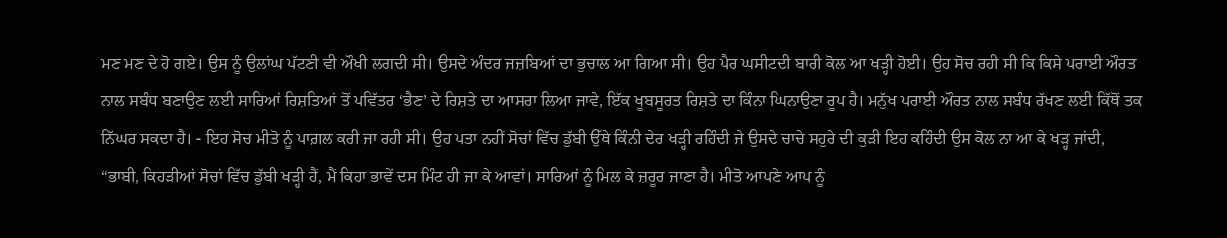ਮਣ ਮਣ ਦੇ ਹੋ ਗਏ। ਉਸ ਨੂੰ ਉਲਾਂਘ ਪੱਟਣੀ ਵੀ ਔਖੀ ਲਗਦੀ ਸੀ। ਉਸਦੇ ਅੰਦਰ ਜਜ਼ਬਿਆਂ ਦਾ ਭੁਚਾਲ ਆ ਗਿਆ ਸੀ। ਉਹ ਪੈਰ ਘਸੀਟਦੀ ਬਾਰੀ ਕੋਲ ਆ ਖੜ੍ਹੀ ਹੋਈ। ਉਹ ਸੋਚ ਰਹੀ ਸੀ ਕਿ ਕਿਸੇ ਪਰਾਈ ਔਰਤ ਨਾਲ ਸਬੰਧ ਬਣਾਉਣ ਲਈ ਸਾਰਿਆਂ ਰਿਸ਼ਤਿਆਂ ਤੋਂ ਪਵਿੱਤਰ ‘ਭੈਣ’ ਦੇ ਰਿਸ਼ਤੇ ਦਾ ਆਸਰਾ ਲਿਆ ਜਾਵੇ, ਇੱਕ ਖੂਬਸੂਰਤ ਰਿਸ਼ਤੇ ਦਾ ਕਿੰਨਾ ਘਿਨਾਉਣਾ ਰੂਪ ਹੈ। ਮਨੁੱਖ ਪਰਾਈ ਔਰਤ ਨਾਲ ਸਬੰਧ ਰੱਖਣ ਲਈ ਕਿੱਥੋਂ ਤਕ ਨਿੱਘਰ ਸਕਦਾ ਹੈ। - ਇਹ ਸੋਚ ਮੀਤੋ ਨੂੰ ਪਾਗ਼ਲ ਕਰੀ ਜਾ ਰਹੀ ਸੀ। ਉਹ ਪਤਾ ਨਹੀਂ ਸੋਚਾਂ ਵਿੱਚ ਡੁੱਬੀ ਉੱਥੇ ਕਿੰਨੀ ਦੇਰ ਖੜ੍ਹੀ ਰਹਿੰਦੀ ਜੇ ਉਸਦੇ ਚਾਚੇ ਸਹੁਰੇ ਦੀ ਕੁੜੀ ਇਹ ਕਹਿੰਦੀ ਉਸ ਕੋਲ ਨਾ ਆ ਕੇ ਖੜ੍ਹ ਜਾਂਦੀ, “ਭਾਬੀ, ਕਿਹੜੀਆਂ ਸੋਚਾਂ ਵਿੱਚ ਡੁੱਬੀ ਖੜ੍ਹੀ ਹੈਂ, ਮੈਂ ਕਿਹਾ ਭਾਵੇਂ ਦਸ ਮਿੰਟ ਹੀ ਜਾ ਕੇ ਆਵਾਂ। ਸਾਰਿਆਂ ਨੂੰ ਮਿਲ ਕੇ ਜ਼ਰੂਰ ਜਾਣਾ ਹੈ। ਮੀਤੋ ਆਪਣੇ ਆਪ ਨੂੰ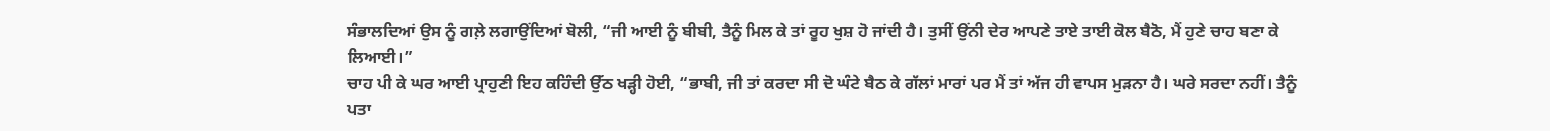ਸੰਭਾਲਦਿਆਂ ਉਸ ਨੂੰ ਗਲ਼ੇ ਲਗਾਉਂਦਿਆਂ ਬੋਲੀ, “ਜੀ ਆਈ ਨੂੰ ਬੀਬੀ, ਤੈਨੂੰ ਮਿਲ ਕੇ ਤਾਂ ਰੂਹ ਖੁਸ਼ ਹੋ ਜਾਂਦੀ ਹੈ। ਤੁਸੀਂ ਉਂਨੀ ਦੇਰ ਆਪਣੇ ਤਾਏ ਤਾਈ ਕੋਲ ਬੈਠੋ, ਮੈਂ ਹੁਣੇ ਚਾਹ ਬਣਾ ਕੇ ਲਿਆਈ।”
ਚਾਹ ਪੀ ਕੇ ਘਰ ਆਈ ਪ੍ਰਾਹੁਣੀ ਇਹ ਕਹਿੰਦੀ ਉੱਠ ਖੜ੍ਹੀ ਹੋਈ, “ਭਾਬੀ, ਜੀ ਤਾਂ ਕਰਦਾ ਸੀ ਦੋ ਘੰਟੇ ਬੈਠ ਕੇ ਗੱਲਾਂ ਮਾਰਾਂ ਪਰ ਮੈਂ ਤਾਂ ਅੱਜ ਹੀ ਵਾਪਸ ਮੁੜਨਾ ਹੈ। ਘਰੇ ਸਰਦਾ ਨਹੀਂ। ਤੈਨੂੰ ਪਤਾ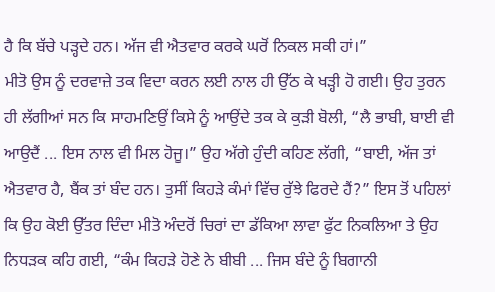ਹੈ ਕਿ ਬੱਚੇ ਪੜ੍ਹਦੇ ਹਨ। ਅੱਜ ਵੀ ਐਤਵਾਰ ਕਰਕੇ ਘਰੋਂ ਨਿਕਲ ਸਕੀ ਹਾਂ।”
ਮੀਤੋ ਉਸ ਨੂੰ ਦਰਵਾਜ਼ੇ ਤਕ ਵਿਦਾ ਕਰਨ ਲਈ ਨਾਲ ਹੀ ਉੱਠ ਕੇ ਖੜ੍ਹੀ ਹੋ ਗਈ। ਉਹ ਤੁਰਨ ਹੀ ਲੱਗੀਆਂ ਸਨ ਕਿ ਸਾਹਮਣਿਉਂ ਕਿਸੇ ਨੂੰ ਆਉਂਦੇ ਤਕ ਕੇ ਕੁੜੀ ਬੋਲੀ, “ਲੈ ਭਾਬੀ, ਬਾਈ ਵੀ ਆਉਦੈਂ ... ਇਸ ਨਾਲ ਵੀ ਮਿਲ ਹੋਜੂ।” ਉਹ ਅੱਗੇ ਹੁੰਦੀ ਕਹਿਣ ਲੱਗੀ, “ਬਾਈ, ਅੱਜ ਤਾਂ ਐਤਵਾਰ ਹੈ, ਬੈਂਕ ਤਾਂ ਬੰਦ ਹਨ। ਤੁਸੀਂ ਕਿਹੜੇ ਕੰਮਾਂ ਵਿੱਚ ਰੁੱਝੇ ਫਿਰਦੇ ਹੈਂ?” ਇਸ ਤੋਂ ਪਹਿਲਾਂ ਕਿ ਉਹ ਕੋਈ ਉੱਤਰ ਦਿੰਦਾ ਮੀਤੋ ਅੰਦਰੋਂ ਚਿਰਾਂ ਦਾ ਡੱਕਿਆ ਲਾਵਾ ਫੁੱਟ ਨਿਕਲਿਆ ਤੇ ਉਹ ਨਿਧੜਕ ਕਹਿ ਗਈ, “ਕੰਮ ਕਿਹੜੇ ਹੋਣੇ ਨੇ ਬੀਬੀ ... ਜਿਸ ਬੰਦੇ ਨੂੰ ਬਿਗਾਨੀ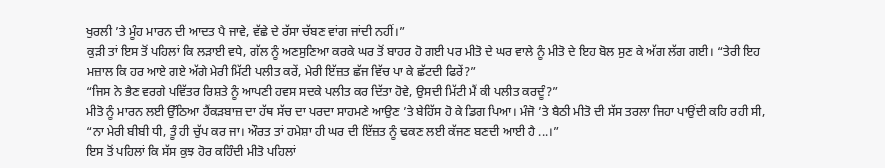ਖੁਰਲੀ ’ਤੇ ਮੂੰਹ ਮਾਰਨ ਦੀ ਆਦਤ ਪੈ ਜਾਵੇ, ਵੱਛੇ ਦੇ ਰੱਸਾ ਚੱਬਣ ਵਾਂਗ ਜਾਂਦੀ ਨਹੀਂ।”
ਕੁੜੀ ਤਾਂ ਇਸ ਤੋਂ ਪਹਿਲਾਂ ਕਿ ਲੜਾਈ ਵਧੇ, ਗੱਲ ਨੂੰ ਅਣਸੁਣਿਆ ਕਰਕੇ ਘਰ ਤੋਂ ਬਾਹਰ ਹੋ ਗਈ ਪਰ ਮੀਤੋ ਦੇ ਘਰ ਵਾਲੇ ਨੂੰ ਮੀਤੋ ਦੇ ਇਹ ਬੋਲ ਸੁਣ ਕੇ ਅੱਗ ਲੱਗ ਗਈ। “ਤੇਰੀ ਇਹ ਮਜ਼ਾਲ ਕਿ ਹਰ ਆਏ ਗਏ ਅੱਗੇ ਮੇਰੀ ਮਿੱਟੀ ਪਲੀਤ ਕਰੇਂ, ਮੇਰੀ ਇੱਜ਼ਤ ਛੱਜ ਵਿੱਚ ਪਾ ਕੇ ਛੱਟਦੀ ਫਿਰੇਂ?”
“ਜਿਸ ਨੇ ਭੈਣ ਵਰਗੇ ਪਵਿੱਤਰ ਰਿਸ਼ਤੇ ਨੂੰ ਆਪਣੀ ਹਵਸ ਸਦਕੇ ਪਲੀਤ ਕਰ ਦਿੱਤਾ ਹੋਵੇ, ਉਸਦੀ ਮਿੱਟੀ ਮੈਂ ਕੀ ਪਲੀਤ ਕਰਦੂੰ?”
ਮੀਤੋ ਨੂੰ ਮਾਰਨ ਲਈ ਉੱਠਿਆ ਹੈਂਕੜਬਾਜ਼ ਦਾ ਹੱਥ ਸੱਚ ਦਾ ਪਰਦਾ ਸਾਹਮਣੇ ਆਉਣ ’ਤੇ ਬੇਹਿੱਸ ਹੋ ਕੇ ਡਿਗ ਪਿਆ। ਮੰਜੋ ’ਤੇ ਬੈਠੀ ਮੀਤੋ ਦੀ ਸੱਸ ਤਰਲਾ ਜਿਹਾ ਪਾਉਂਦੀ ਕਹਿ ਰਹੀ ਸੀ, “ਨਾ ਮੇਰੀ ਬੀਬੀ ਧੀ, ਤੂੰ ਹੀ ਚੁੱਪ ਕਰ ਜਾ। ਔਰਤ ਤਾਂ ਹਮੇਸ਼ਾ ਹੀ ਘਰ ਦੀ ਇੱਜ਼ਤ ਨੂੰ ਢਕਣ ਲਈ ਕੱਜਣ ਬਣਦੀ ਆਈ ਹੈ ...।”
ਇਸ ਤੋਂ ਪਹਿਲਾਂ ਕਿ ਸੱਸ ਕੁਝ ਹੋਰ ਕਹਿੰਦੀ ਮੀਤੋ ਪਹਿਲਾਂ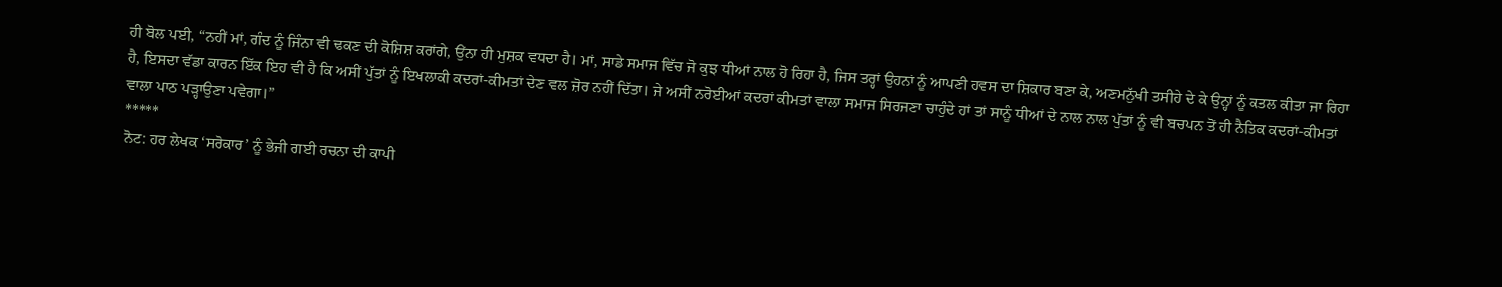ਹੀ ਬੋਲ ਪਈ, “ਨਹੀਂ ਮਾਂ, ਗੰਦ ਨੂੰ ਜਿੰਨਾ ਵੀ ਢਕਣ ਦੀ ਕੋਸ਼ਿਸ਼ ਕਰਾਂਗੇ, ਉਂਨਾ ਹੀ ਮੁਸ਼ਕ ਵਧਦਾ ਹੈ। ਮਾਂ, ਸਾਡੇ ਸਮਾਜ ਵਿੱਚ ਜੋ ਕੁਝ ਧੀਆਂ ਨਾਲ ਹੋ ਰਿਹਾ ਹੈ, ਜਿਸ ਤਰ੍ਹਾਂ ਉਹਨਾਂ ਨੂੰ ਆਪਣੀ ਹਵਸ ਦਾ ਸ਼ਿਕਾਰ ਬਣਾ ਕੇ, ਅਣਮਨੁੱਖੀ ਤਸੀਹੇ ਦੇ ਕੇ ਉਨ੍ਹਾਂ ਨੂੰ ਕਤਲ ਕੀਤਾ ਜਾ ਰਿਹਾ ਹੈ, ਇਸਦਾ ਵੱਡਾ ਕਾਰਨ ਇੱਕ ਇਹ ਵੀ ਹੈ ਕਿ ਅਸੀਂ ਪੁੱਤਾਂ ਨੂੰ ਇਖਲਾਕੀ ਕਦਰਾਂ-ਕੀਮਤਾਂ ਦੇਣ ਵਲ ਜ਼ੋਰ ਨਹੀਂ ਦਿੱਤਾ। ਜੇ ਅਸੀਂ ਨਰੋਈਆਂ ਕਦਰਾਂ ਕੀਮਤਾਂ ਵਾਲਾ ਸਮਾਜ ਸਿਰਜਣਾ ਚਾਹੁੰਦੇ ਹਾਂ ਤਾਂ ਸਾਨੂੰ ਧੀਆਂ ਦੇ ਨਾਲ ਨਾਲ ਪੁੱਤਾਂ ਨੂੰ ਵੀ ਬਚਪਨ ਤੋਂ ਹੀ ਨੈਤਿਕ ਕਦਰਾਂ-ਕੀਮਤਾਂ ਵਾਲਾ ਪਾਠ ਪੜ੍ਹਾਉਣਾ ਪਵੇਗਾ।”
*****
ਨੋਟ: ਹਰ ਲੇਖਕ ‘ਸਰੋਕਾਰ’ ਨੂੰ ਭੇਜੀ ਗਈ ਰਚਨਾ ਦੀ ਕਾਪੀ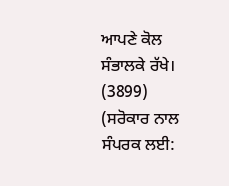ਆਪਣੇ ਕੋਲ ਸੰਭਾਲਕੇ ਰੱਖੇ।
(3899)
(ਸਰੋਕਾਰ ਨਾਲ ਸੰਪਰਕ ਲਈ: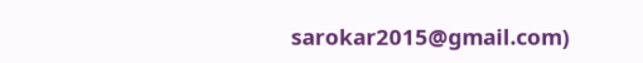sarokar2015@gmail.com)